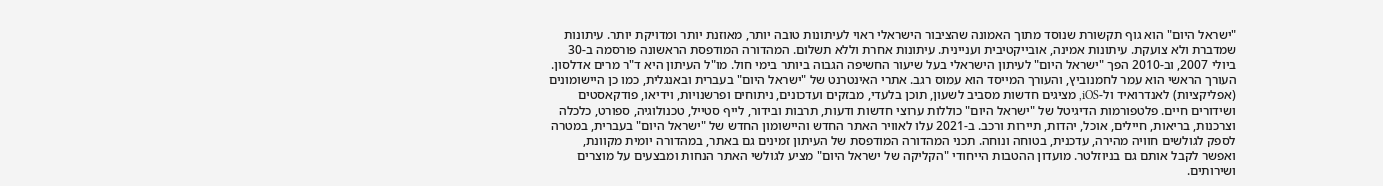"ישראל היום" הוא גוף תקשורת שנוסד מתוך האמונה שהציבור הישראלי ראוי לעיתונות טובה יותר, מאוזנת יותר ומדויקת יותר. עיתונות שמדברת ולא צועקת. עיתונות אמינה, אובייקטיבית ועניינית. עיתונות אחרת וללא תשלום. המהדורה המודפסת הראשונה פורסמה ב-30 ביולי 2007, וב-2010 הפך "ישראל היום" לעיתון הישראלי בעל שיעור החשיפה הגבוה ביותר בימי חול. מו"ל העיתון היא ד"ר מרים אדלסון. העורך הראשי הוא עמר לחמנוביץ, והעורך המייסד הוא עמוס רגב. אתרי האינטרנט של "ישראל היום" בעברית ובאנגלית, כמו כן היישומונים (אפליקציות) לאנדרואיד ול-iOS, מציגים חדשות מסביב לשעון, תוכן בלעדי, מבזקים ועדכונים, ניתוחים ופרשנויות, וידיאו, פודקאסטים ושידורים חיים. פלטפורמות הדיגיטל של "ישראל היום" כוללות ערוצי חדשות ודעות, תרבות ובידור, לייף סטייל, טכנולוגיה, ספורט, כלכלה וצרכנות, בריאות, חיילים, אוכל, יהדות, תיירות ורכב. ב-2021 עלו לאוויר האתר החדש והיישומון החדש של "ישראל היום" בעברית, במטרה לספק לגולשים חוויה מהירה, עדכנית, בטוחה ונוחה. תכני המהדורה המודפסת של העיתון זמינים גם באתר, במהדורה יומית מקוונת, ואפשר לקבל אותם גם בניוזלטר. מועדון ההטבות הייחודי "הקליקה של ישראל היום" מציע לגולשי האתר הנחות ומבצעים על מוצרים ושירותים.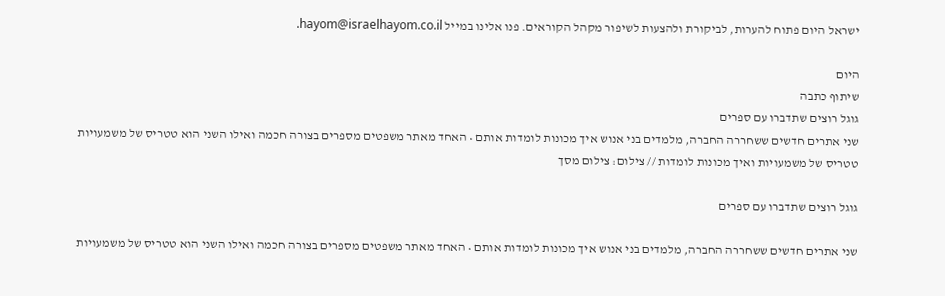ישראל היום פתוח להערות, לביקורת ולהצעות לשיפור מקהל הקוראים. פנו אלינו במייל hayom@israelhayom.co.il.

היום
שיתוף כתבה
גוגל רוצים שתדברו עם ספרים
שני אתרים חדשים ששחררה החברה, מלמדים בני אנוש איך מכונות לומדות אותם • האחד מאתר משפטים מספרים בצורה חכמה ואילו השני הוא טטריס של משמעויות
טטריס של משמעויות ואיך מכונות לומדות // צילום: צילום מסך

גוגל רוצים שתדברו עם ספרים

שני אתרים חדשים ששחררה החברה, מלמדים בני אנוש איך מכונות לומדות אותם • האחד מאתר משפטים מספרים בצורה חכמה ואילו השני הוא טטריס של משמעויות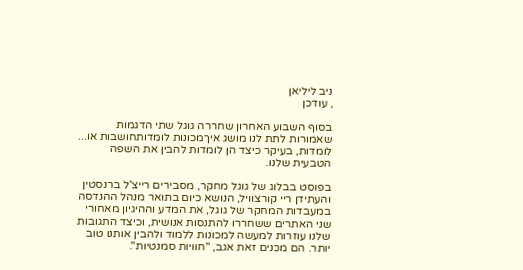ניב ליליאן
, עודכן

בסוף השבוע האחרון שחררה גוגל שתי הדגמות שאמורות לתת לנו מושג איךמכונות לומדותחושבות או... לומדות, בעיקר כיצד הן לומדות להבין את השפה הטבעית שלנו.

בפוסט בבלוג של גוגל מחקר, מסבירים רייצ'ל ברנסטין והעתידן ריי קורצוויל, הנושא כיום בתואר מנהל ההנדסה במעבדות המחקר של גוגל, את המדע וההיגיון מאחורי שני האתרים ששחררו להתנסות אנושית, וכיצד התגובות שלנו עוזרות למעשה למכונות ללמוד ולהבין אותנו טוב יותר. הם מכנים זאת אגב, "חוויות סמנטיות".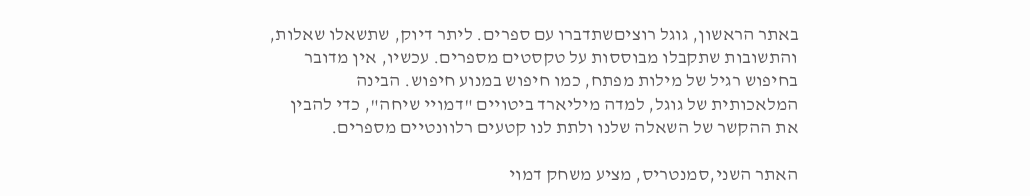באתר הראשון, גוגל רוציםשתדברו עם ספרים. ליתר דיוק, שתשאלו שאלות, והתשובות שתקבלו מבוססות על טקסטים מספרים. עכשיו, אין מדובר בחיפוש רגיל של מילות מפתח, כמו חיפוש במנוע חיפוש. הבינה המלאכותית של גוגל, למדה מיליארד ביטויים "דמויי שיחה", כדי להבין את ההקשר של השאלה שלנו ולתת לנו קטעים רלוונטיים מספרים.

האתר השני,סמנטריס, מציע משחק דמוי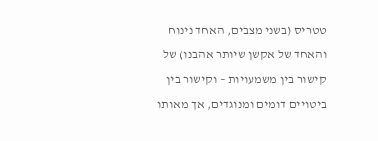טטריס (בשני מצבים, האחד נינוח והאחד של אקשן שיותר אהבנו) של קישור בין משמעויות – וקישור בין ביטויים דומים ומנוגדים, אך מאותו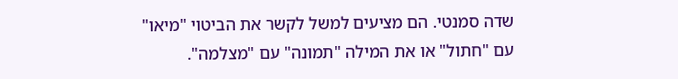שדה סמנטי. הם מציעים למשל לקשר את הביטוי "מיאו" עם "חתול" או את המילה "תמונה" עם "מצלמה".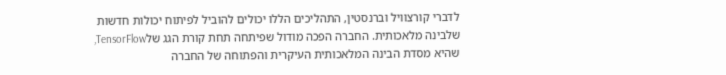לדברי קורצוויל וברנסטין, התהליכים הללו יכולים להוביל לפיתוח יכולות חדשות שלבינה מלאכותית. החברה הפכה מודול שפיתחה תחת קורת הגג שלTensorFlow, שהיא מסדת הבינה המלאכותית העיקרית והפתוחה של החברה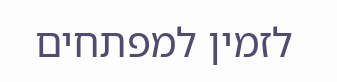לזמין למפתחים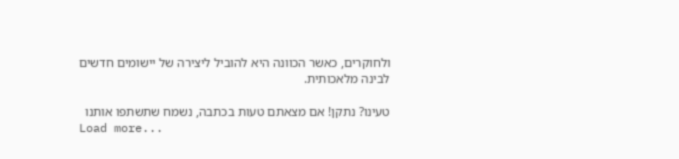ולחוקרים, כאשר הכוונה היא להוביל ליצירה של יישומים חדשים לבינה מלאכותית.

טעינו? נתקן! אם מצאתם טעות בכתבה, נשמח שתשתפו אותנו
Load more...